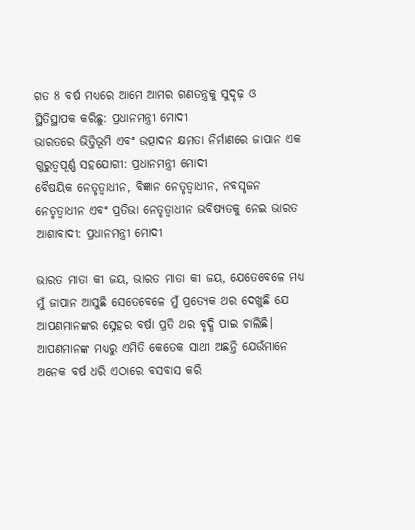ଗତ 8 ବର୍ଷ ମଧ୍ୟରେ ଆମେ ଆମର ଗଣତନ୍ତ୍ରକୁ ସୁଦୃଢ଼ ଓ ସ୍ଥିତିସ୍ଥାପକ କରିଛୁ: ପ୍ରଧାନମନ୍ତ୍ରୀ ମୋଦୀ
ଭାରତରେ ଭିତ୍ତିଭୂମି ଏବଂ ଉତ୍ପାଦନ କ୍ଷମତା ନିର୍ମାଣରେ ଜାପାନ ଏକ ଗୁରୁତ୍ୱପୂର୍ଣ୍ଣ ସହଯୋଗୀ: ପ୍ରଧାନମନ୍ତ୍ରୀ ମୋଦୀ
ବୈଷୟିକ ନେତୃତ୍ୱାଧୀନ, ବିଜ୍ଞାନ ନେତୃତ୍ୱାଧୀନ, ନବସୃଜନ ନେତୃତ୍ୱାଧୀନ ଏବଂ ପ୍ରତିଭା ନେତୃତ୍ୱାଧୀନ ଭବିଷ୍ୟତକୁ ନେଇ ଭାରତ ଆଶାବାଦୀ: ପ୍ରଧାନମନ୍ତ୍ରୀ ମୋଦୀ

ଭାରତ ମାତା କୀ ଜୟ, ଭାରତ ମାତା କୀ ଜୟ, ଯେତେବେଳେ ମଧ୍ୟ ମୁଁ ଜାପାନ ଆସୁଛି ସେତେବେଳେ ମୁଁ ପ୍ରତ୍ୟେକ ଥର ଦେଖୁଛି ଯେ ଆପଣମାନଙ୍କର ସ୍ନେହର ବର୍ଷା ପ୍ରତି ଥର ବୃଦ୍ଧି ପାଇ ଚାଲିଛି। ଆପଣମାନଙ୍କ ମଧ୍ୟରୁ ଏମିତି କେତେକ ସାଥୀ ଅଛନ୍ତି ଯେଉଁମାନେ ଅନେକ ବର୍ଷ ଧରି ଏଠାରେ ବସବାସ କରି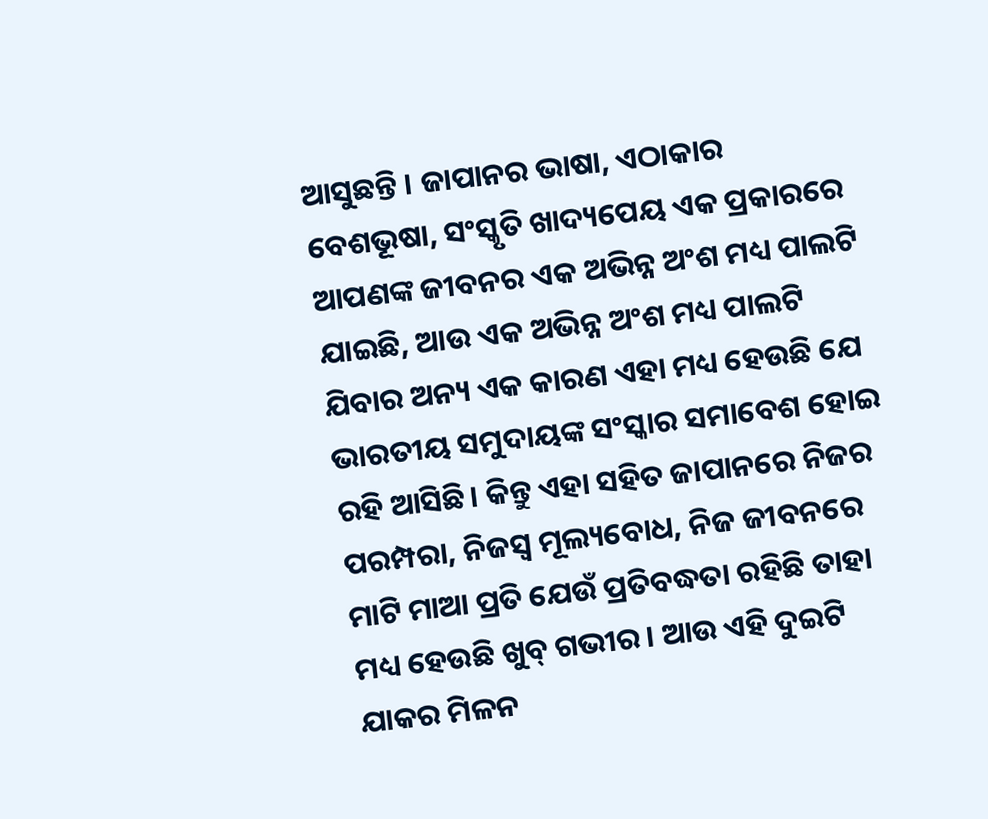ଆସୁଛନ୍ତି । ଜାପାନର ଭାଷା, ଏଠାକାର ବେଶଭୂଷା, ସଂସ୍କୃତି ଖାଦ୍ୟପେୟ ଏକ ପ୍ରକାରରେ ଆପଣଙ୍କ ଜୀବନର ଏକ ଅଭିନ୍ନ ଅଂଶ ମଧ୍ୟ ପାଲଟି ଯାଇଛି, ଆଉ ଏକ ଅଭିନ୍ନ ଅଂଶ ମଧ୍ୟ ପାଲଟି ଯିବାର ଅନ୍ୟ ଏକ କାରଣ ଏହା ମଧ୍ୟ ହେଉଛି ଯେ ଭାରତୀୟ ସମୁଦାୟଙ୍କ ସଂସ୍କାର ସମାବେଶ ହୋଇ ରହି ଆସିଛି। କିନ୍ତୁ ଏହା ସହିତ ଜାପାନରେ ନିଜର ପରମ୍ପରା, ନିଜସ୍ୱ ମୂଲ୍ୟବୋଧ, ନିଜ ଜୀବନରେ ମାଟି ମାଆ ପ୍ରତି ଯେଉଁ ପ୍ରତିବଦ୍ଧତା ରହିଛି ତାହା ମଧ୍ୟ ହେଉଛି ଖୁବ୍ ଗଭୀର। ଆଉ ଏହି ଦୁଇଟି ଯାକର ମିଳନ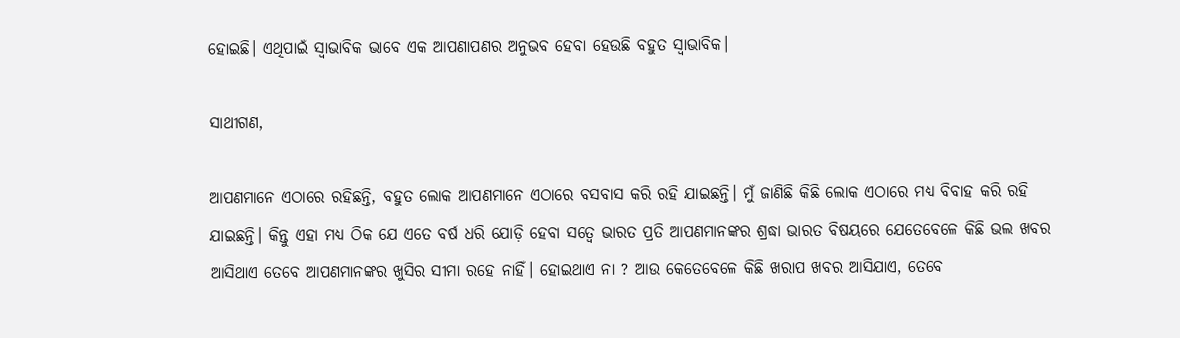ହୋଇଛି। ଏଥିପାଇଁ ସ୍ୱାଭାବିକ ଭାବେ ଏକ ଆପଣାପଣର ଅନୁଭବ ହେବା ହେଉଛି ବହୁତ ସ୍ୱାଭାବିକ।

ସାଥୀଗଣ,

ଆପଣମାନେ ଏଠାରେ ରହିଛନ୍ତି, ବହୁତ ଲୋକ ଆପଣମାନେ ଏଠାରେ ବସବାସ କରି ରହି ଯାଇଛନ୍ତି। ମୁଁ ଜାଣିଛି କିଛି ଲୋକ ଏଠାରେ ମଧ୍ୟ ବିବାହ କରି ରହି ଯାଇଛନ୍ତି। କିନ୍ତୁ ଏହା ମଧ୍ୟ ଠିକ ଯେ ଏତେ ବର୍ଷ ଧରି ଯୋଡ଼ି ହେବା ସତ୍ୱେ ଭାରତ ପ୍ରତି ଆପଣମାନଙ୍କର ଶ୍ରଦ୍ଧା ଭାରତ ବିଷୟରେ ଯେତେବେଳେ କିଛି ଭଲ ଖବର ଆସିଥାଏ ତେବେ ଆପଣମାନଙ୍କର ଖୁସିର ସୀମା ରହେ ନାହିଁ। ହୋଇଥାଏ ନା ? ଆଉ କେତେବେଳେ କିଛି ଖରାପ ଖବର ଆସିଯାଏ, ତେବେ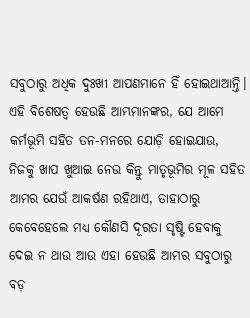ସବୁଠାରୁ ଅଧିକ ଦୁଃଖୀ ଆପଣମାନେ ହିଁ ହୋଇଥାଆନ୍ତି। ଏହି ବିଶେଷତ୍ୱ ହେଉଛି ଆମ୍ଭମାନଙ୍କର, ଯେ ଆମେ କର୍ମଭୂମି ସହିତ ତନ-ମନରେ ଯୋଡ଼ି ହୋଇଯାଉ, ନିଜକୁ ଖାପ ଖୁଆଇ ନେଉ କିନ୍ତୁ ମାତୃଭୂମିର ମୂଳ ସହିତ ଆମର ଯେଉଁ ଆକର୍ଷଣ ରହିଥାଏ, ତାହାଠାରୁ କେବେହେଲେ ମଧ୍ୟ କୌଣସି ଦୂରତା ସୃଷ୍ଟି ହେବାକୁ ଦେଇ ନ ଥାଉ ଆଉ ଏହା ହେଉଛି ଆମର ସବୁଠାରୁ ବଡ଼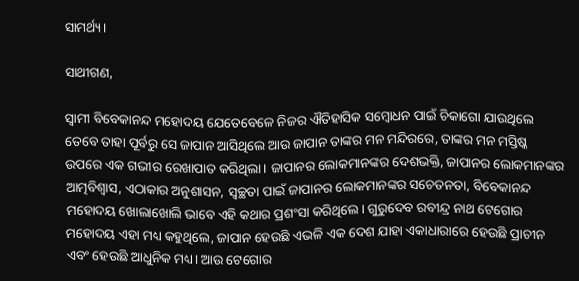ସାମର୍ଥ୍ୟ।

ସାଥୀଗଣ,

ସ୍ୱାମୀ ବିବେକାନନ୍ଦ ମହୋଦୟ ଯେତେବେଳେ ନିଜର ଐତିହାସିକ ସମ୍ବୋଧନ ପାଇଁ ଚିକାଗୋ ଯାଉଥିଲେ ତେବେ ତାହା ପୂର୍ବରୁ ସେ ଜାପାନ ଆସିଥିଲେ ଆଉ ଜାପାନ ତାଙ୍କର ମନ ମନ୍ଦିରରେ, ତାଙ୍କର ମନ ମସ୍ତିଷ୍କ ଉପରେ ଏକ ଗଭୀର ରେଖାପାତ କରିଥିଲା। ଜାପାନର ଲୋକମାନଙ୍କର ଦେଶଭକ୍ତି, ଜାପାନର ଲୋକମାନଙ୍କର ଆତ୍ମବିଶ୍ୱାସ, ଏଠାକାର ଅନୁଶାସନ, ସ୍ୱଚ୍ଛତା ପାଇଁ ଜାପାନର ଲୋକମାନଙ୍କର ସଚେତନତା, ବିବେକାନନ୍ଦ ମହୋଦୟ ଖୋଲାଖୋଲି ଭାବେ ଏହି କଥାର ପ୍ରଶଂସା କରିଥିଲେ। ଗୁରୁଦେବ ରବୀନ୍ଦ୍ର ନାଥ ଟେଗୋର ମହୋଦୟ ଏହା ମଧ୍ୟ କହୁଥିଲେ, ଜାପାନ ହେଉଛି ଏଭଳି ଏକ ଦେଶ ଯାହା ଏକାଧାରାରେ ହେଉଛି ପ୍ରାଚୀନ ଏବଂ ହେଉଛି ଆଧୁନିକ ମଧ୍ୟ। ଆଉ ଟେଗୋର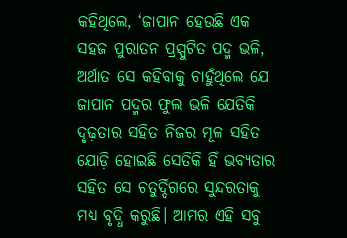କହିଥିଲେ, ‘ଜାପାନ ହେଉଛି ଏକ ସହଜ ପୁରାତନ ପ୍ରସ୍ପୁଟିତ ପଦ୍ମ ଭଳି, ଅର୍ଥାତ ସେ କହିବାକୁ ଚାହୁଁଥିଲେ ଯେ ଜାପାନ ପଦ୍ମର ଫୁଲ ଭଳି ଯେତିକି ଦୃଢ଼ତାର ସହିତ ନିଜର ମୂଳ ସହିତ ଯୋଡ଼ି ହୋଇଛି ସେତିକି ହିଁ ଭବ୍ୟତାର ସହିତ ସେ ଚତୁର୍ଦ୍ଦିଗରେ ସୁନ୍ଦରତାକୁ ମଧ୍ୟ ବୃଦ୍ଧି କରୁଛି। ଆମର ଏହି ସବୁ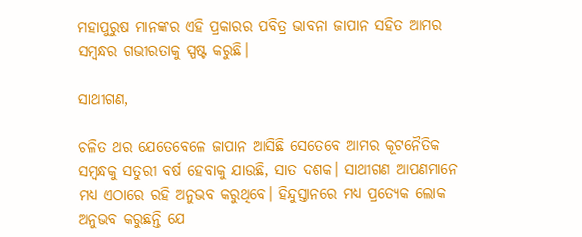ମହାପୁରୁଷ ମାନଙ୍କର ଏହି ପ୍ରକାରର ପବିତ୍ର ଭାବନା ଜାପାନ ସହିତ ଆମର ସମ୍ବନ୍ଧର ଗଭୀରତାକୁ ସ୍ପଷ୍ଟ କରୁଛି।

ସାଥୀଗଣ,

ଚଳିତ ଥର ଯେତେବେଳେ ଜାପାନ ଆସିଛି ସେତେବେ ଆମର କୂଟନୈତିକ ସମ୍ବନ୍ଧକୁ ସତୁରୀ ବର୍ଷ ହେବାକୁ ଯାଉଛି, ସାତ ଦଶକ। ସାଥୀଗଣ ଆପଣମାନେ ମଧ୍ୟ ଏଠାରେ ରହି ଅନୁଭବ କରୁଥିବେ। ହିନ୍ଦୁସ୍ତାନରେ ମଧ୍ୟ ପ୍ରତ୍ୟେକ ଲୋକ ଅନୁଭବ କରୁଛନ୍ତି ଯେ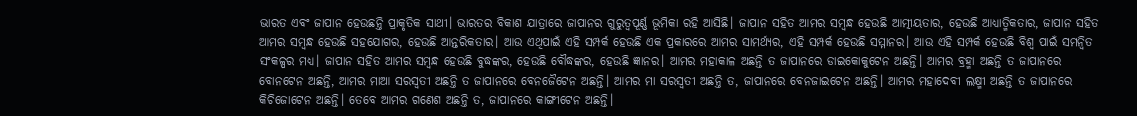ଭାରତ ଏବଂ ଜାପାନ ହେଉଛନ୍ତି ପ୍ରାକୃତିକ ସାଥୀ। ଭାରତର ବିକାଶ ଯାତ୍ରାରେ ଜାପାନର ଗୁରୁତ୍ୱପୂର୍ଣ୍ଣ ଭୂମିକା ରହି ଆସିଛି। ଜାପାନ ସହିତ ଆମର ସମ୍ବନ୍ଧ ହେଉଛି ଆତ୍ମୀୟତାର, ହେଉଛି ଆଧ୍ୟାତ୍ମିକତାର, ଜାପାନ ସହିତ ଆମର ସମ୍ବନ୍ଧ ହେଉଛି ସହଯୋଗର, ହେଉଛି ଆନ୍ତରିକତାର। ଆଉ ଏଥିପାଇଁ ଏହି ସମ୍ପର୍କ ହେଉଛି ଏକ ପ୍ରକାରରେ ଆମର ସାମର୍ଥ୍ୟର, ଏହି ସମ୍ପର୍କ ହେଉଛି ସମ୍ମାନର। ଆଉ ଏହି ସମ୍ପର୍କ ହେଉଛି ବିଶ୍ୱ ପାଇଁ ସମନ୍ୱିତ ସଂକଳ୍ପର ମଧ୍ୟ। ଜାପାନ ସହିତ ଆମର ସମ୍ବନ୍ଧ ହେଉଛି ବୁଦ୍ଧଙ୍କର, ହେଉଛି ବୌଦ୍ଧଙ୍କର, ହେଉଛି ଜ୍ଞାନର। ଆମର ମହାକାଳ ଅଛନ୍ତି ତ ଜାପାନରେ ଡାଇକୋକୁଟେନ ଅଛନ୍ତି। ଆମର ବ୍ରହ୍ମା ଅଛନ୍ତି ତ ଜାପାନରେ ବୋନଟେନ ଅଛନ୍ତି, ଆମର ମାଆ ସରସ୍ୱତୀ ଅଛନ୍ତି ତ ଜାପାନରେ ବେନଜୈଟେନ ଅଛନ୍ତି। ଆମର ମା ସରସ୍ୱତୀ ଅଛନ୍ତି ତ, ଜାପାନରେ ବେନଜାଇଟେନ ଅଛନ୍ତି। ଆମର ମହାଦେବୀ ଲକ୍ଷ୍ମୀ ଅଛନ୍ତି ତ ଜାପାନରେ କିଚିଜୋଟେନ ଅଛନ୍ତି। ତେବେ ଆମର ଗଣେଶ ଅଛନ୍ତି ତ, ଜାପାନରେ କାଙ୍ଗୀଟେନ ଅଛନ୍ତି।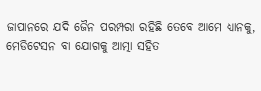ଜାପାନରେ ଯଦି ଜୈନ ପରମ୍ପରା ରହିଛି ତେବେ ଆମେ ଧ୍ୟାନକୁ, ମେଡିଟେସନ ବା ଯୋଗକୁ ଆତ୍ମା ସହିତ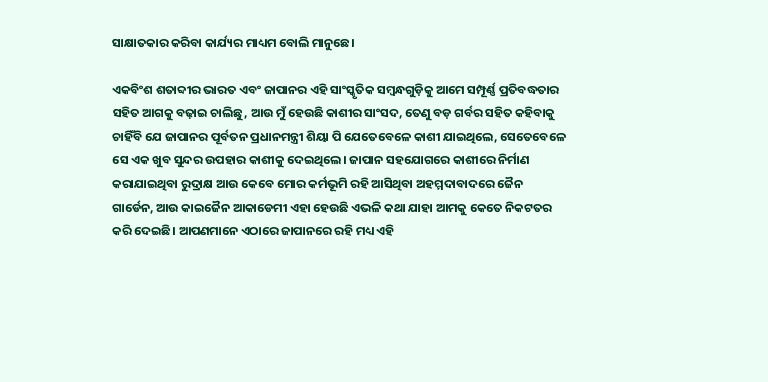ସାକ୍ଷାତକାର କରିବା କାର୍ଯ୍ୟର ମାଧ୍ୟମ ବୋଲି ମାନୁଛେ।

ଏକବିଂଶ ଶତାବ୍ଦୀର ଭାରତ ଏବଂ ଜାପାନର ଏହି ସାଂସ୍କୃତିକ ସମ୍ବନ୍ଧଗୁଡ଼ିକୁ ଆମେ ସମ୍ପୂର୍ଣ୍ଣ ପ୍ରତିବଦ୍ଧତାର ସହିତ ଆଗକୁ ବଢ଼ାଇ ଚାଲିଛୁ, ଆଉ ମୁଁ ହେଉଛି କାଶୀର ସାଂସଦ, ତେଣୁ ବଡ଼ ଗର୍ବର ସହିତ କହିବାକୁ ଚାହିଁବି ଯେ ଜାପାନର ପୂର୍ବତନ ପ୍ରଧାନମନ୍ତ୍ରୀ ଶିୟା ପି ଯେତେବେଳେ କାଶୀ ଯାଇଥିଲେ, ସେତେବେଳେ ସେ ଏକ ଖୁବ ସୁନ୍ଦର ଉପହାର କାଶୀକୁ ଦେଇଥିଲେ। ଜାପାନ ସହଯୋଗରେ କାଶୀରେ ନିର୍ମାଣ କରାଯାଇଥିବା ରୁଦ୍ରାକ୍ଷ ଆଉ କେବେ ମୋର କର୍ମଭୂମି ରହି ଆସିଥିବା ଅହମ୍ମଦାବାଦରେ ଜୈନ ଗାର୍ଡେନ, ଆଉ କାଇଜୈନ ଆକାଡେମୀ ଏହା ହେଉଛି ଏଭଳି କଥା ଯାହା ଆମକୁ କେତେ ନିକଟତର କରି ଦେଇଛି। ଆପଣମାନେ ଏଠାରେ ଜାପାନରେ ରହି ମଧ୍ୟ ଏହି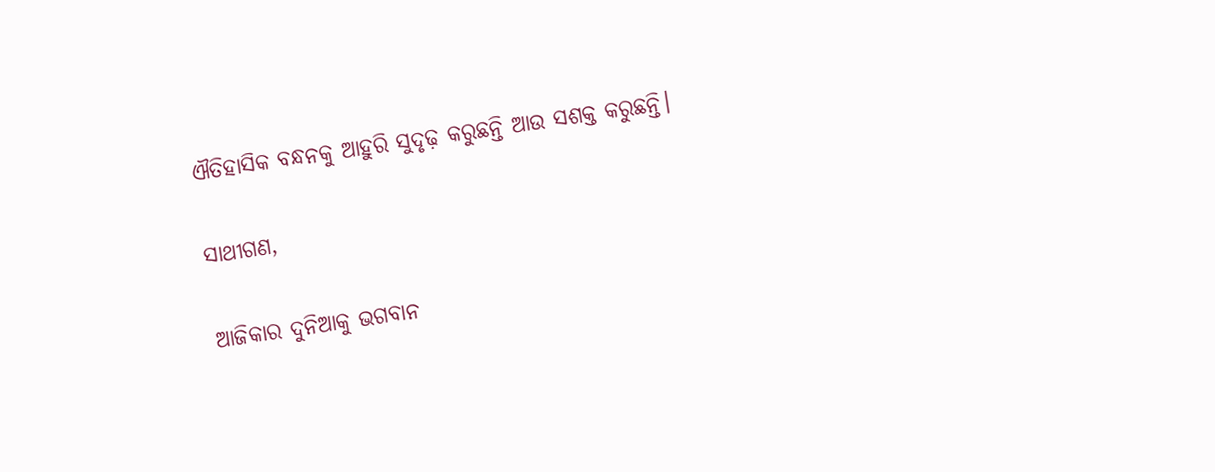ଐତିହାସିକ ବନ୍ଧନକୁ ଆହୁରି ସୁଦୃଢ଼ କରୁଛନ୍ତି ଆଉ ସଶକ୍ତ କରୁଛନ୍ତି।

ସାଥୀଗଣ,

ଆଜିକାର ଦୁନିଆକୁ ଭଗବାନ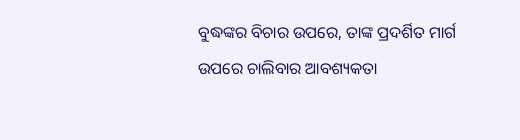ବୁଦ୍ଧଙ୍କର ବିଚାର ଉପରେ, ତାଙ୍କ ପ୍ରଦର୍ଶିତ ମାର୍ଗ ଉପରେ ଚାଲିବାର ଆବଶ୍ୟକତା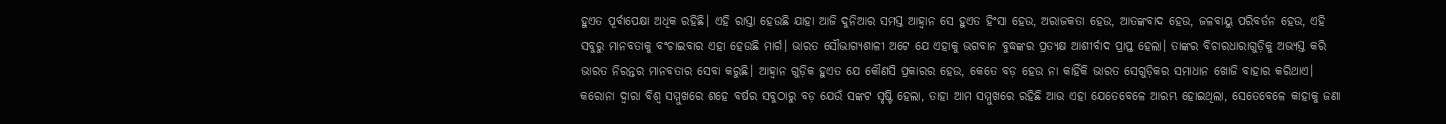ହୁଏତ ପୂର୍ବାପେକ୍ଷା ଅଧିକ ରହିଛି। ଏହି ରାସ୍ତା ହେଉଛି ଯାହା ଆଜି ଦୁନିଆର ସମସ୍ତ ଆହ୍ୱାନ ସେ ହୁଏତ ହିଂସା ହେଉ, ଅରାଜକତା ହେଉ, ଆତଙ୍କବାଦ ହେଉ, ଜଳବାୟୁ ପରିବର୍ତନ ହେଉ, ଏହି ସବୁରୁ ମାନବତାକୁ ବଂଚାଇବାର ଏହା ହେଉଛି ମାର୍ଗ। ଭାରତ ସୌଭାଗ୍ୟଶାଳୀ ଅଟେ ଯେ ଏହାକୁ ଭଗବାନ ବୁଦ୍ଧଙ୍କର ପ୍ରତ୍ୟକ୍ଷ ଆଶୀର୍ବାଦ ପ୍ରାପ୍ତ ହେଲା। ତାଙ୍କର ବିଚାରଧାରାଗୁଡ଼ିକୁ ଅଭ୍ୟସ୍ତ କରି ଭାରତ ନିରନ୍ତର ମାନବତାର ସେବା କରୁଛି। ଆହ୍ୱାନ ଗୁଡ଼ିକ ହୁଏତ ଯେ କୌଣସି ପ୍ରକାରର ହେଉ, କେତେ ବଡ଼ ହେଉ ନା କାହିଁକି ଭାରତ ସେଗୁଡ଼ିକର ସମାଧାନ ଖୋଜି ବାହାର କରିଥାଏ। କରୋନା ଦ୍ୱାରା ବିଶ୍ୱ ସମ୍ମୁଖରେ ଶହେ ବର୍ଷର ସବୁଠାରୁ ବଡ଼ ଯେଉଁ ସଙ୍କଟ ସୃଷ୍ଟି ହେଲା, ତାହା ଆମ ସମ୍ମୁଖରେ ରହିଛି ଆଉ ଏହା ଯେତେବେଳେ ଆରମ୍ଭ ହୋଇଥିଲା, ସେତେବେଳେ କାହାକୁ ଜଣା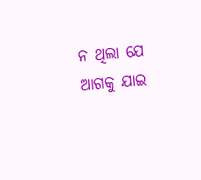ନ ଥିଲା ଯେ ଆଗକୁ ଯାଇ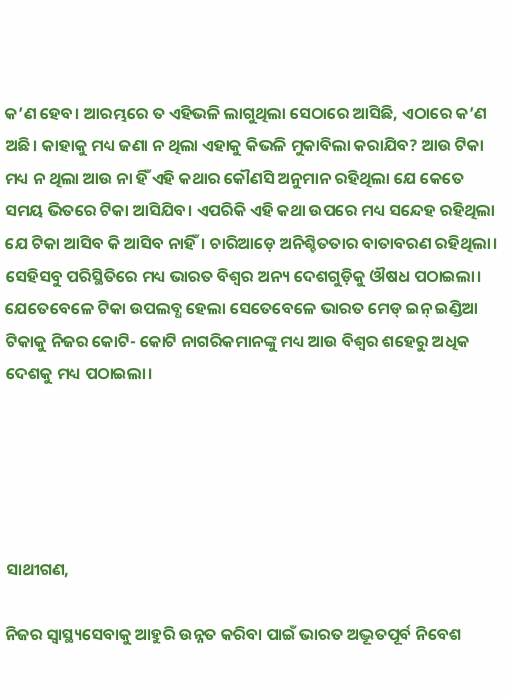କ’ଣ ହେବ। ଆରମ୍ଭରେ ତ ଏହିଭଳି ଲାଗୁଥିଲା ସେଠାରେ ଆସିଛି, ଏଠାରେ କ’ଣ ଅଛି। କାହାକୁ ମଧ୍ୟ ଜଣା ନ ଥିଲା ଏହାକୁ କିଭଳି ମୁକାବିଲା କରାଯିବ? ଆଉ ଟିକା ମଧ୍ୟ ନ ଥିଲା ଆଉ ନା ହିଁ ଏହି କଥାର କୌଣସି ଅନୁମାନ ରହିଥିଲା ଯେ କେତେ ସମୟ ଭିତରେ ଟିକା ଆସିଯିବ। ଏପରିକି ଏହି କଥା ଉପରେ ମଧ୍ୟ ସନ୍ଦେହ ରହିଥିଲା ଯେ ଟିକା ଆସିବ କି ଆସିବ ନାହିଁ। ଚାରିଆଡ଼େ ଅନିଶ୍ଚିତତାର ବାତାବରଣ ରହିଥିଲା। ସେହିସବୁ ପରିସ୍ଥିତିରେ ମଧ୍ୟ ଭାରତ ବିଶ୍ୱର ଅନ୍ୟ ଦେଶଗୁଡ଼ିକୁ ଔଷଧ ପଠାଇଲା। ଯେତେବେଳେ ଟିକା ଉପଲବ୍ଧ ହେଲା ସେତେବେଳେ ଭାରତ ମେଡ୍ ଇନ୍ ଇଣ୍ଡିଆ ଟିକାକୁ ନିଜର କୋଟି- କୋଟି ନାଗରିକମାନଙ୍କୁ ମଧ୍ୟ ଆଉ ବିଶ୍ୱର ଶହେରୁ ଅଧିକ ଦେଶକୁ ମଧ୍ୟ ପଠାଇଲା।





ସାଥୀଗଣ,

ନିଜର ସ୍ୱାସ୍ଥ୍ୟସେବାକୁ ଆହୁରି ଉନ୍ନତ କରିବା ପାଇଁ ଭାରତ ଅଦ୍ଭୂତପୂର୍ବ ନିବେଶ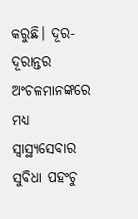କରୁଛି। ଦୂର-ଦୂରାନ୍ତର ଅଂଚଳମାନଙ୍କରେ ମଧ୍ୟ ସ୍ୱାସ୍ଥ୍ୟସେବାର ସୁବିଧା ପହଂଚୁ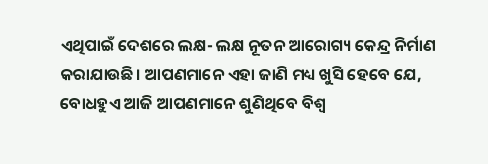ଏଥିପାଇଁ ଦେଶରେ ଲକ୍ଷ- ଲକ୍ଷ ନୂତନ ଆରୋଗ୍ୟ କେନ୍ଦ୍ର ନିର୍ମାଣ କରାଯାଉଛି। ଆପଣମାନେ ଏହା ଜାଣି ମଧ୍ୟ ଖୁସି ହେବେ ଯେ, ବୋଧହୁଏ ଆଜି ଆପଣମାନେ ଶୁଣିଥିବେ ବିଶ୍ୱ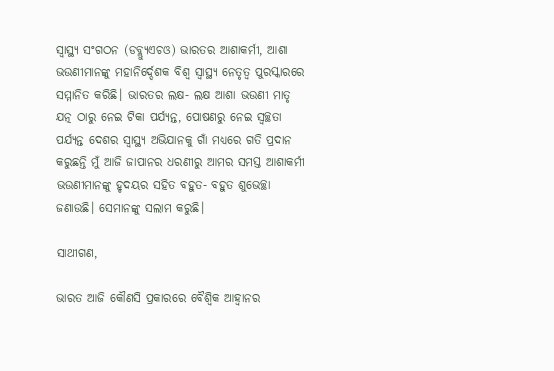ସ୍ୱାସ୍ଥ୍ୟ ସଂଗଠନ (ଡବ୍ଲ୍ୟୁଏଚଓ) ଭାରତର ଆଶାକର୍ମୀ, ଆଶା ଭଉଣୀମାନଙ୍କୁ ମହାନିର୍ଦ୍ଦେଶକ ବିଶ୍ୱ ସ୍ୱାସ୍ଥ୍ୟ ନେତୃତ୍ୱ ପୁରସ୍କାରରେ ସମ୍ମାନିତ କରିଛି। ଭାରତର ଲକ୍ଷ- ଲକ୍ଷ ଆଶା ଭଉଣୀ ମାତୃ ଯତ୍ନ ଠାରୁ ନେଇ ଟିକା ପର୍ଯ୍ୟନ୍ତ, ପୋଷଣରୁ ନେଇ ସ୍ୱଚ୍ଛତା ପର୍ଯ୍ୟନ୍ତ ଦେଶର ସ୍ୱାସ୍ଥ୍ୟ ଅଭିଯାନକୁ ଗାଁ ମଧ୍ୟରେ ଗତି ପ୍ରଦାନ କରୁଛନ୍ତି ମୁଁ ଆଜି ଜାପାନର ଧରଣୀରୁ ଆମର ସମସ୍ତ ଆଶାକର୍ମୀ ଭଉଣୀମାନଙ୍କୁ ହୃଦୟର ସହିତ ବହୁତ- ବହୁତ ଶୁଭେଚ୍ଛା ଜଣାଉଛି। ସେମାନଙ୍କୁ ସଲାମ କରୁଛି।

ସାଥୀଗଣ,

ଭାରତ ଆଜି କୌଣସି ପ୍ରକାରରେ ବୈଶ୍ୱିକ ଆହ୍ୱାନର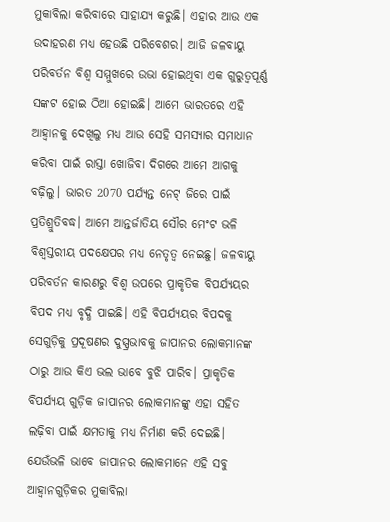ମୁକାବିଲା କରିବାରେ ସାହାଯ୍ୟ କରୁଛି। ଏହାର ଆଉ ଏକ ଉଦାହରଣ ମଧ୍ୟ ହେଉଛି ପରିବେଶର। ଆଜି ଜଳବାୟୁ ପରିବର୍ତନ ବିଶ୍ୱ ସମ୍ମୁଖରେ ଉଭା ହୋଇଥିବା ଏକ ଗୁରୁତ୍ୱପୂର୍ଣ୍ଣ ସଙ୍କଟ ହୋଇ ଠିଆ ହୋଇଛି। ଆମେ ଭାରତରେ ଏହି ଆହ୍ୱାନକୁ ଦେଖିଲୁ ମଧ୍ୟ ଆଉ ସେହି ସମସ୍ୟାର ସମାଧାନ କରିବା ପାଇଁ ରାସ୍ତା ଖୋଜିବା ଦିଗରେ ଆମେ ଆଗକୁ ବଢ଼ିଲୁ। ଭାରତ 2070 ପର୍ଯ୍ୟନ୍ତ ନେଟ୍ ଜିରେ ପାଇଁ ପ୍ରତିଶ୍ରୁତିବଦ୍ଧ। ଆମେ ଆନ୍ତର୍ଜାତିୟ ସୌର ମେଂଟ ଭଳି ବିଶ୍ୱସ୍ତରୀୟ ପଦକ୍ଷେପର ମଧ୍ୟ ନେତୃତ୍ୱ ନେଇଛୁ। ଜଳବାୟୁ ପରିବର୍ତନ କାରଣରୁ ବିଶ୍ୱ ଉପରେ ପ୍ରାକୃତିକ ବିପର୍ଯ୍ୟୟର ବିପଦ ମଧ୍ୟ ବୃଦ୍ଧି ପାଇଛି। ଏହି ବିପର୍ଯ୍ୟୟର ବିପଦକୁ ସେଗୁଡ଼ିକୁ ପ୍ରଦୂଷଣର ଦୁସ୍ପ୍ରଭାବକୁ ଜାପାନର ଲୋକମାନଙ୍କ ଠାରୁ ଆଉ କିଏ ଭଲ ଭାବେ ବୁଝି ପାରିବ। ପ୍ରାକୃତିକ ବିପର୍ଯ୍ୟୟ ଗୁଡ଼ିକ ଜାପାନର ଲୋକମାନଙ୍କୁ ଏହା ସହିତ ଲଢ଼ିବା ପାଇଁ କ୍ଷମତାକୁ ମଧ୍ୟ ନିର୍ମାଣ କରି ଦେଇଛି। ଯେଉଁଭଳି ଭାବେ ଜାପାନର ଲୋକମାନେ ଏହି ସବୁ ଆହ୍ୱାନଗୁଡ଼ିକର ମୁକାବିଲା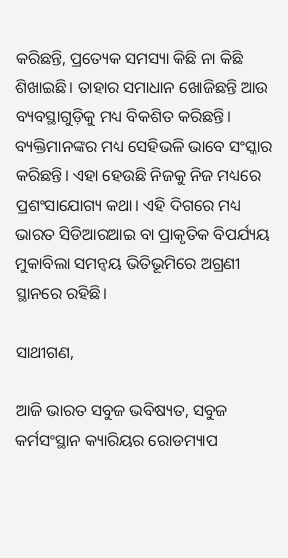କରିଛନ୍ତି, ପ୍ରତ୍ୟେକ ସମସ୍ୟା କିଛି ନା କିଛି ଶିଖାଇଛି। ତାହାର ସମାଧାନ ଖୋଜିଛନ୍ତି ଆଉ ବ୍ୟବସ୍ଥାଗୁଡ଼ିକୁ ମଧ୍ୟ ବିକଶିତ କରିଛନ୍ତି। ବ୍ୟକ୍ତିମାନଙ୍କର ମଧ୍ୟ ସେହିଭଳି ଭାବେ ସଂସ୍କାର କରିଛନ୍ତି। ଏହା ହେଉଛି ନିଜକୁ ନିଜ ମଧ୍ୟରେ ପ୍ରଶଂସାଯୋଗ୍ୟ କଥା। ଏହି ଦିଗରେ ମଧ୍ୟ ଭାରତ ସିଡିଆରଆଇ ବା ପ୍ରାକୃତିକ ବିପର୍ଯ୍ୟୟ ମୁକାବିଲା ସମନ୍ୱୟ ଭିତିଭୂମିରେ ଅଗ୍ରଣୀ ସ୍ଥାନରେ ରହିଛି।

ସାଥୀଗଣ,

ଆଜି ଭାରତ ସବୁଜ ଭବିଷ୍ୟତ, ସବୁଜ କର୍ମସଂସ୍ଥାନ କ୍ୟାରିୟର ରୋଡମ୍ୟାପ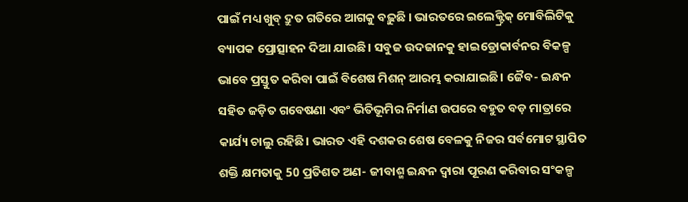ପାଇଁ ମଧ୍ୟ ଖୁବ୍ ଦ୍ରୁତ ଗତିରେ ଆଗକୁ ବଢ଼ୁଛି । ଭାରତରେ ଇଲେକ୍ଟ୍ରିକ୍ ମୋବିଲିଟିକୁ ବ୍ୟାପକ ପ୍ରୋତ୍ସାହନ ଦିଆ ଯାଉଛି। ସବୁଜ ଉଦଜାନକୁ ହାଇଡ୍ରୋକାର୍ବନର ବିକଳ୍ପ ଭାବେ ପ୍ରସ୍ତୁତ କରିବା ପାଇଁ ବିଶେଷ ମିଶନ୍ ଆରମ୍ଭ କରାଯାଇଛି। ଜୈବ- ଇନ୍ଧନ ସହିତ ଜଡ଼ିତ ଗବେଷଣା ଏବଂ ଭିତିଭୂମିର ନିର୍ମାଣ ଉପରେ ବହୁତ ବଡ଼ ମାତ୍ରାରେ କାର୍ଯ୍ୟ ଚାଲୁ ରହିଛି। ଭାରତ ଏହି ଦଶକର ଶେଷ ବେଳକୁ ନିଜର ସର୍ବମୋଟ ସ୍ଥାପିତ ଶକ୍ତି କ୍ଷମତାକୁ 50 ପ୍ରତିଶତ ଅଣ- ଜୀବାଶ୍ମ ଇନ୍ଧନ ଦ୍ୱାରା ପୂରଣ କରିବାର ସଂକଳ୍ପ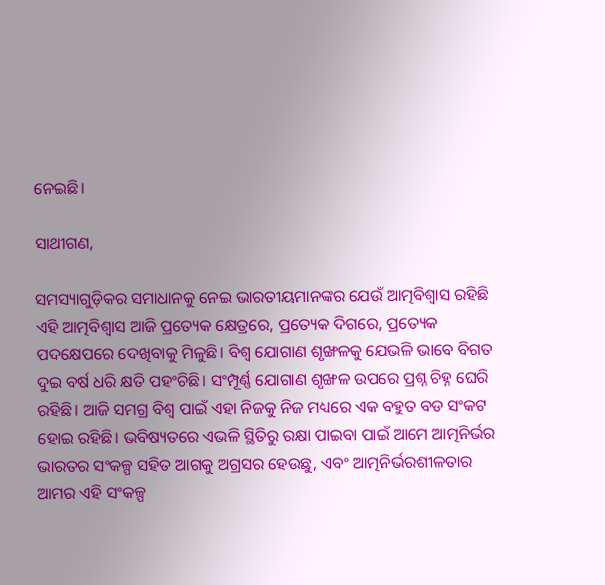ନେଇଛି।

ସାଥୀଗଣ,

ସମସ୍ୟାଗୁଡ଼ିକର ସମାଧାନକୁ ନେଇ ଭାରତୀୟମାନଙ୍କର ଯେଉଁ ଆତ୍ମବିଶ୍ୱାସ ରହିଛି ଏହି ଆତ୍ମବିଶ୍ୱାସ ଆଜି ପ୍ରତ୍ୟେକ କ୍ଷେତ୍ରରେ, ପ୍ରତ୍ୟେକ ଦିଗରେ, ପ୍ରତ୍ୟେକ ପଦକ୍ଷେପରେ ଦେଖିବାକୁ ମିଳୁଛି। ବିଶ୍ୱ ଯୋଗାଣ ଶୃଙ୍ଖଳକୁ ଯେଭଳି ଭାବେ ବିଗତ ଦୁଇ ବର୍ଷ ଧରି କ୍ଷତି ପହଂଚିଛି। ସଂମ୍ପୂର୍ଣ୍ଣ ଯୋଗାଣ ଶୃଙ୍ଖଳ ଉପରେ ପ୍ରଶ୍ନ ଚିହ୍ନ ଘେରି ରହିଛି। ଆଜି ସମଗ୍ର ବିଶ୍ୱ ପାଇଁ ଏହା ନିଜକୁ ନିଜ ମଧ୍ୟରେ ଏକ ବହୁତ ବଡ ସଂକଟ ହୋଇ ରହିଛି। ଭବିଷ୍ୟତରେ ଏଭଳି ସ୍ଥିତିରୁ ରକ୍ଷା ପାଇବା ପାଇଁ ଆମେ ଆତ୍ମନିର୍ଭର ଭାରତର ସଂକଳ୍ପ ସହିତ ଆଗକୁ ଅଗ୍ରସର ହେଉଛୁ, ଏବଂ ଆତ୍ମନିର୍ଭରଶୀଳତାର ଆମର ଏହି ସଂକଳ୍ପ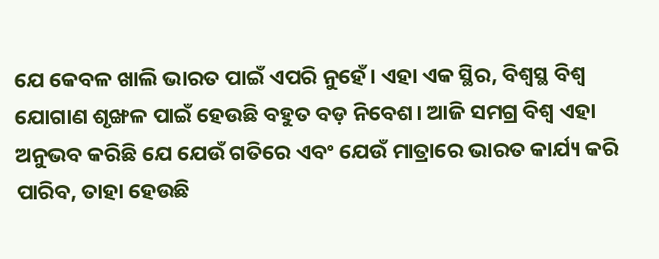ଯେ କେବଳ ଖାଲି ଭାରତ ପାଇଁ ଏପରି ନୁହେଁ। ଏହା ଏକ ସ୍ଥିର, ବିଶ୍ୱସ୍ଥ ବିଶ୍ୱ ଯୋଗାଣ ଶୃଙ୍ଖଳ ପାଇଁ ହେଉଛି ବହୁତ ବଡ଼ ନିବେଶ। ଆଜି ସମଗ୍ର ବିଶ୍ୱ ଏହା ଅନୁଭବ କରିଛି ଯେ ଯେଉଁ ଗତିରେ ଏବଂ ଯେଉଁ ମାତ୍ରାରେ ଭାରତ କାର୍ଯ୍ୟ କରି ପାରିବ, ତାହା ହେଉଛି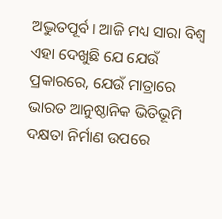ଅଦ୍ଭୁତପୂର୍ବ। ଆଜି ମଧ୍ୟ ସାରା ବିଶ୍ୱ ଏହା ଦେଖୁଛି ଯେ ଯେଉଁ ପ୍ରକାରରେ, ଯେଉଁ ମାତ୍ରାରେ ଭାରତ ଆନୁଷ୍ଠାନିକ ଭିତିଭୂମି ଦକ୍ଷତା ନିର୍ମାଣ ଉପରେ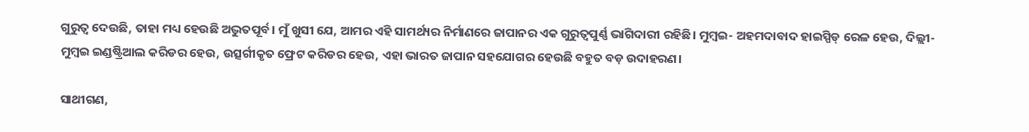ଗୁରୁତ୍ୱ ଦେଉଛି, ତାହା ମଧ୍ୟ ହେଉଛି ଅଦ୍ଭୁତପୂର୍ବ। ମୁଁ ଖୁସୀ ଯେ, ଆମର ଏହି ସାମର୍ଥ୍ୟର ନିର୍ମାଣରେ ଜାପାନର ଏକ ଗୁରୁତ୍ୱପୁର୍ଣ୍ଣ ଭାଗିଦାରୀ ରହିଛି। ମୁମ୍ବଇ- ଅହମଦାବାଦ ହାଇସ୍ପିଡ୍ ରେଳ ହେଉ, ଦିଲ୍ଲୀ- ମୁମ୍ବଇ ଇଣ୍ଡଷ୍ଟ୍ରିଆଲ କରିଡର ହେଉ, ଉତ୍ସର୍ଗୀକୃତ ଫ୍ରେଟ କରିଡର ହେଉ, ଏହା ଭାରତ ଜାପାନ ସହଯୋଗର ହେଉଛି ବହୁତ ବଡ଼ ଉଦାହରଣ।

ସାଥୀଗଣ,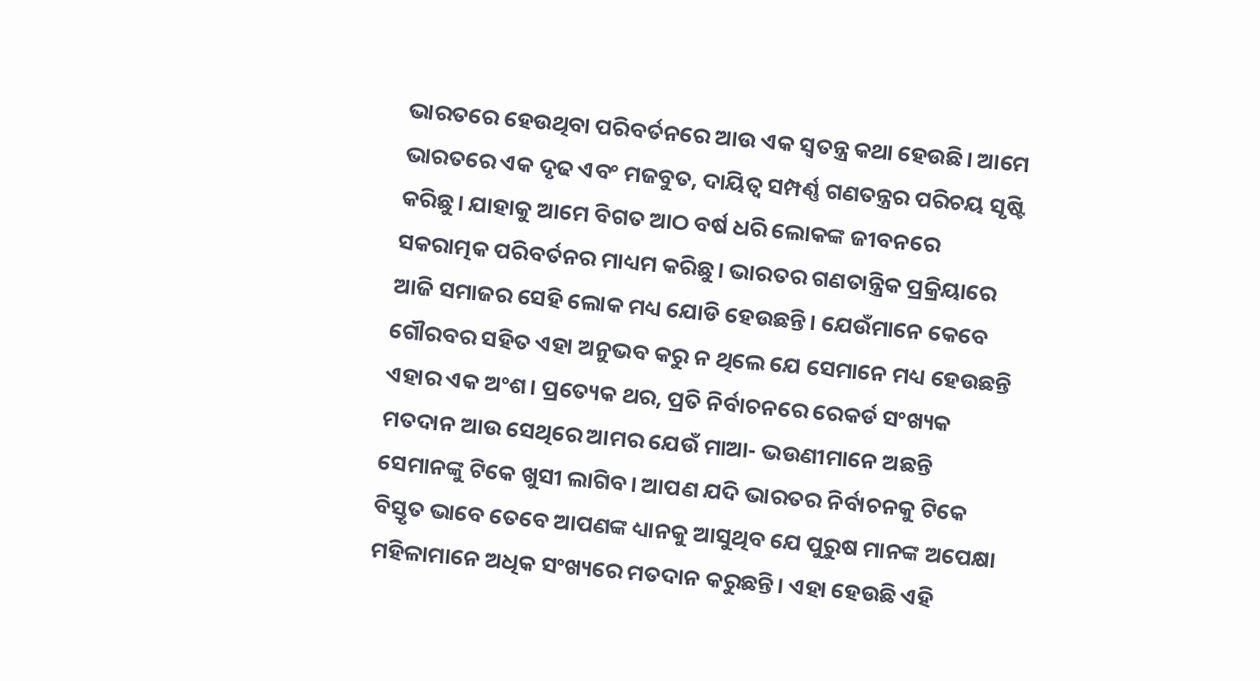ଭାରତରେ ହେଉଥିବା ପରିବର୍ତନରେ ଆଉ ଏକ ସ୍ୱତନ୍ତ୍ର କଥା ହେଉଛି। ଆମେ ଭାରତରେ ଏକ ଦୃଢ ଏବଂ ମଜବୁତ, ଦାୟିତ୍ୱ ସମ୍ପର୍ଣ୍ଣ ଗଣତନ୍ତ୍ରର ପରିଚୟ ସୃଷ୍ଟି କରିଛୁ। ଯାହାକୁ ଆମେ ବିଗତ ଆଠ ବର୍ଷ ଧରି ଲୋକଙ୍କ ଜୀବନରେ ସକରାତ୍ମକ ପରିବର୍ତନର ମାଧ୍ୟମ କରିଛୁ। ଭାରତର ଗଣତାନ୍ତ୍ରିକ ପ୍ରକ୍ରିୟାରେ ଆଜି ସମାଜର ସେହି ଲୋକ ମଧ୍ୟ ଯୋଡି ହେଉଛନ୍ତି। ଯେଉଁମାନେ କେବେ ଗୌରବର ସହିତ ଏହା ଅନୁଭବ କରୁ ନ ଥିଲେ ଯେ ସେମାନେ ମଧ୍ୟ ହେଉଛନ୍ତି ଏହାର ଏକ ଅଂଶ। ପ୍ରତ୍ୟେକ ଥର, ପ୍ରତି ନିର୍ବାଚନରେ ରେକର୍ଡ ସଂଖ୍ୟକ ମତଦାନ ଆଉ ସେଥିରେ ଆମର ଯେଉଁ ମାଆ- ଭଉଣୀମାନେ ଅଛନ୍ତି ସେମାନଙ୍କୁ ଟିକେ ଖୁସୀ ଲାଗିବ। ଆପଣ ଯଦି ଭାରତର ନିର୍ବାଚନକୁ ଟିକେ ବିସ୍ତୃତ ଭାବେ ତେବେ ଆପଣଙ୍କ ଧ୍ୟାନକୁ ଆସୁଥିବ ଯେ ପୁରୁଷ ମାନଙ୍କ ଅପେକ୍ଷା ମହିଳାମାନେ ଅଧିକ ସଂଖ୍ୟରେ ମତଦାନ କରୁଛନ୍ତି। ଏହା ହେଉଛି ଏହି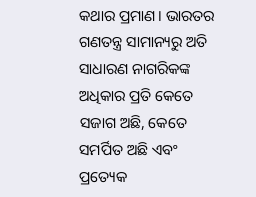କଥାର ପ୍ରମାଣ। ଭାରତର ଗଣତନ୍ତ୍ର ସାମାନ୍ୟରୁ ଅତି ସାଧାରଣ ନାଗରିକଙ୍କ ଅଧିକାର ପ୍ରତି କେତେ ସଜାଗ ଅଛି, କେତେ ସମର୍ପିତ ଅଛି ଏବଂ ପ୍ରତ୍ୟେକ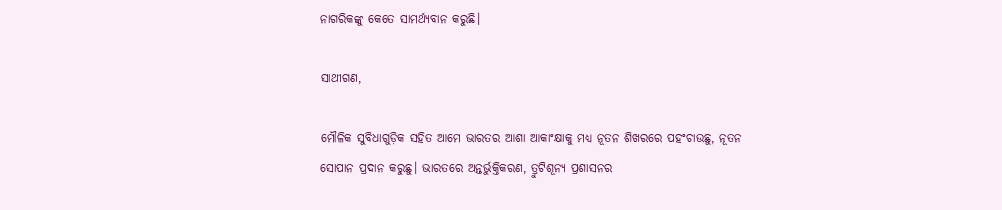ନାଗରିକଙ୍କୁ କେତେ ସାମର୍ଥ୍ୟବାନ କରୁଛି।

ସାଥୀଗଣ,

ମୌଳିକ ସୁବିଧାଗୁଡ଼ିକ ସହିତ ଆମେ ଭାରତର ଆଶା ଆକାଂକ୍ଷାକୁ ମଧ୍ୟ ନୂତନ ଶିଖରରେ ପହଂଚାଉଛୁ, ନୂତନ ସୋପାନ ପ୍ରଦାନ କରୁଛୁ। ଭାରତରେ ଅନ୍ତର୍ଭୁକ୍ତିକରଣ, ତ୍ରୁଟିଶୂନ୍ୟ ପ୍ରଶାସନର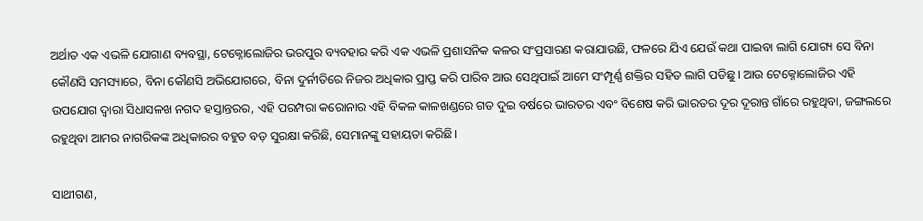ଅର୍ଥାତ ଏକ ଏଭଳି ଯୋଗାଣ ବ୍ୟବସ୍ଥା, ଟେକ୍ନୋଲୋଜିର ଭରପୁର ବ୍ୟବହାର କରି ଏକ ଏଭଳି ପ୍ରଶାସନିକ କଳର ସଂପ୍ରସାରଣ କରାଯାଉଛି, ଫଳରେ ଯିଏ ଯେଉଁ କଥା ପାଇବା ଲାଗି ଯୋଗ୍ୟ ସେ ବିନା କୌଣସି ସମସ୍ୟାରେ, ବିନା କୌଣସି ଅଭିଯୋଗରେ, ବିନା ଦୁର୍ନୀତିରେ ନିଜର ଅଧିକାର ପ୍ରାପ୍ତ କରି ପାରିବ ଆଉ ସେଥିପାଇଁ ଆମେ ସଂମ୍ପୂର୍ଣ୍ଣ ଶକ୍ତିର ସହିତ ଲାଗି ପଡିଛୁ। ଆଉ ଟେକ୍ନୋଲୋଜିର ଏହି ଉପଯୋଗ ଦ୍ୱାରା ସିଧାସଳଖ ନଗଦ ହସ୍ତାନ୍ତରର, ଏହି ପରମ୍ପରା କରୋନାର ଏହି ବିକଳ କାଳଖଣ୍ଡରେ ଗତ ଦୁଇ ବର୍ଷରେ ଭାରତର ଏବଂ ବିଶେଷ କରି ଭାରତର ଦୂର ଦୂରାନ୍ତ ଗାଁରେ ରହୁଥିବା, ଜଙ୍ଗଲରେ ରହୁଥିବା ଆମର ନାଗରିକଙ୍କ ଅଧିକାରର ବହୁତ ବଡ଼ ସୁରକ୍ଷା କରିଛି, ସେମାନଙ୍କୁ ସହାୟତା କରିଛି।

ସାଥୀଗଣ,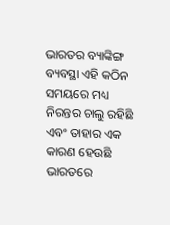ଭାରତର ବ୍ୟାଙ୍କିଙ୍ଗ ବ୍ୟବସ୍ଥା ଏହି କଠିନ ସମୟରେ ମଧ୍ୟ ନିରନ୍ତର ଚାଲୁ ରହିଛି ଏବଂ ତାହାର ଏକ କାରଣ ହେଉଛି ଭାରତରେ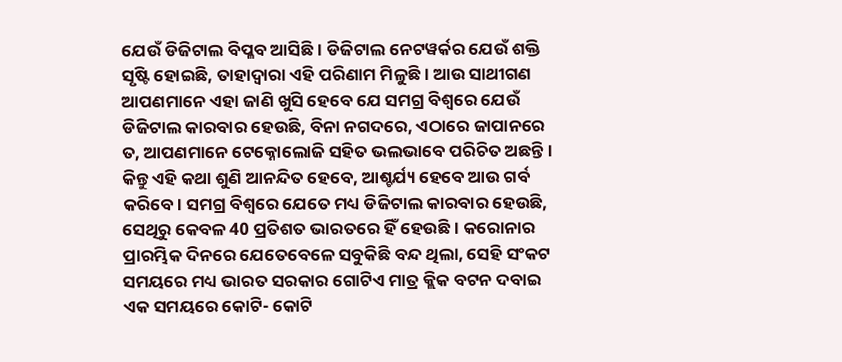ଯେଉଁ ଡିଜିଟାଲ ବିପ୍ଳବ ଆସିଛି। ଡିଜିଟାଲ ନେଟୱର୍କର ଯେଉଁ ଶକ୍ତି ସୃଷ୍ଟି ହୋଇଛି, ତାହାଦ୍ୱାରା ଏହି ପରିଣାମ ମିଳୁଛି। ଆଉ ସାଥୀଗଣ ଆପଣମାନେ ଏହା ଜାଣି ଖୁସି ହେବେ ଯେ ସମଗ୍ର ବିଶ୍ୱରେ ଯେଉଁ ଡିଜିଟାଲ କାରବାର ହେଉଛି, ବିନା ନଗଦରେ, ଏଠାରେ ଜାପାନରେ ତ, ଆପଣମାନେ ଟେକ୍ନୋଲୋଜି ସହିତ ଭଲଭାବେ ପରିଚିତ ଅଛନ୍ତି। କିନ୍ତୁ ଏହି କଥା ଶୁଣି ଆନନ୍ଦିତ ହେବେ, ଆଶ୍ଚର୍ଯ୍ୟ ହେବେ ଆଉ ଗର୍ବ କରିବେ। ସମଗ୍ର ବିଶ୍ୱରେ ଯେତେ ମଧ୍ୟ ଡିଜିଟାଲ କାରବାର ହେଉଛି, ସେଥିରୁ କେବଳ 40 ପ୍ରତିଶତ ଭାରତରେ ହିଁ ହେଉଛି । କରୋନାର ପ୍ରାରମ୍ଭିକ ଦିନରେ ଯେତେବେଳେ ସବୁକିଛି ବନ୍ଦ ଥିଲା, ସେହି ସଂକଟ ସମୟରେ ମଧ୍ୟ ଭାରତ ସରକାର ଗୋଟିଏ ମାତ୍ର କ୍ଲିକ ବଟନ ଦବାଇ ଏକ ସମୟରେ କୋଟି- କୋଟି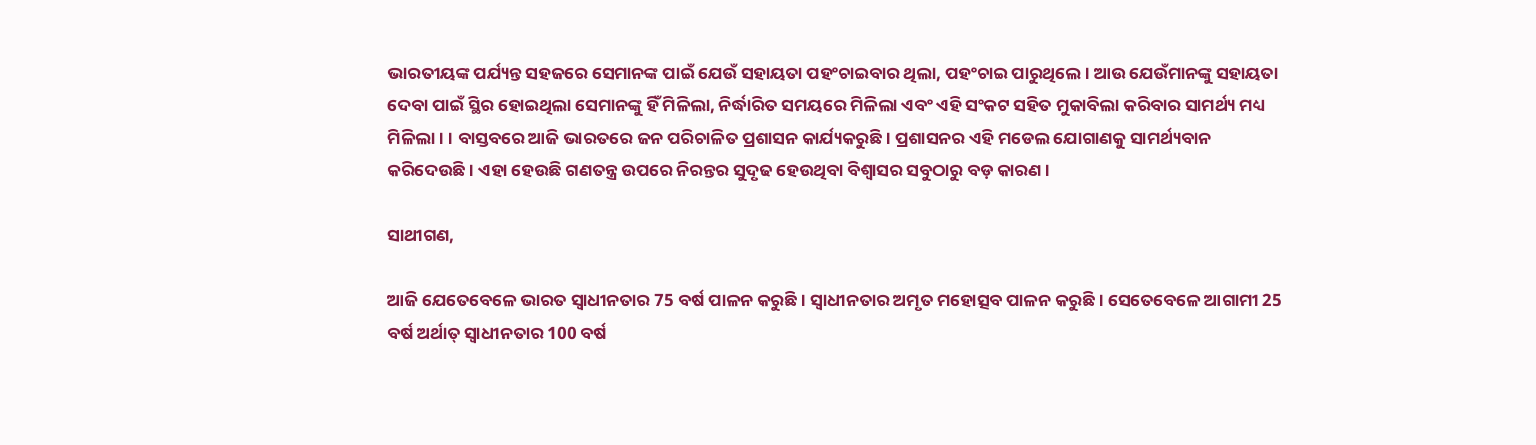ଭାରତୀୟଙ୍କ ପର୍ଯ୍ୟନ୍ତ ସହଜରେ ସେମାନଙ୍କ ପାଇଁ ଯେଉଁ ସହାୟତା ପହଂଚାଇବାର ଥିଲା, ପହଂଚାଇ ପାରୁଥିଲେ। ଆଉ ଯେଉଁମାନଙ୍କୁ ସହାୟତା ଦେବା ପାଇଁ ସ୍ଥିର ହୋଇଥିଲା ସେମାନଙ୍କୁ ହିଁ ମିଳିଲା, ନିର୍ଦ୍ଧାରିତ ସମୟରେ ମିଳିଲା ଏବଂ ଏହି ସଂକଟ ସହିତ ମୁକାବିଲା କରିବାର ସାମର୍ଥ୍ୟ ମଧ୍ୟ ମିଳିଲା। । ବାସ୍ତବରେ ଆଜି ଭାରତରେ ଜନ ପରିଚାଳିତ ପ୍ରଶାସନ କାର୍ଯ୍ୟକରୁଛି। ପ୍ରଶାସନର ଏହି ମଡେଲ ଯୋଗାଣକୁ ସାମର୍ଥ୍ୟବାନ କରିଦେଉଛି। ଏହା ହେଉଛି ଗଣତନ୍ତ୍ର ଉପରେ ନିରନ୍ତର ସୁଦୃଢ ହେଉଥିବା ବିଶ୍ୱାସର ସବୁଠାରୁ ବଡ଼ କାରଣ।

ସାଥୀଗଣ,

ଆଜି ଯେତେବେଳେ ଭାରତ ସ୍ୱାଧୀନତାର 75 ବର୍ଷ ପାଳନ କରୁଛି। ସ୍ୱାଧୀନତାର ଅମୃତ ମହୋତ୍ସବ ପାଳନ କରୁଛି । ସେତେବେଳେ ଆଗାମୀ 25 ବର୍ଷ ଅର୍ଥାତ୍ ସ୍ୱାଧୀନତାର 100 ବର୍ଷ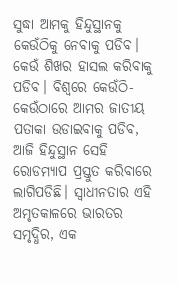ସୁଦ୍ଧା ଆମକୁ ହିନ୍ଦୁସ୍ଥାନକୁ କେଉଁଠିକୁ ନେବାକୁ ପଡିବ। କେଉଁ ଶିଖର ହାସଲ କରିବାକୁ ପଡିବ। ବିଶ୍ବରେ କେଉଁଠି- କେଉଁଠାରେ ଆମର ଜାତୀୟ ପତାକା ଉଡାଇବାକୁ ପଡିବ, ଆଜି ହିନ୍ଦୁସ୍ଥାନ ସେହି ରୋଡମ୍ୟାପ ପ୍ରସ୍ତୁତ କରିବାରେ ଲାଗିପଡିଛି। ସ୍ୱାଧୀନତାର ଏହି ଅମୃତକାଳରେ ଭାରତର ସମୃଦ୍ଧିର, ଏକ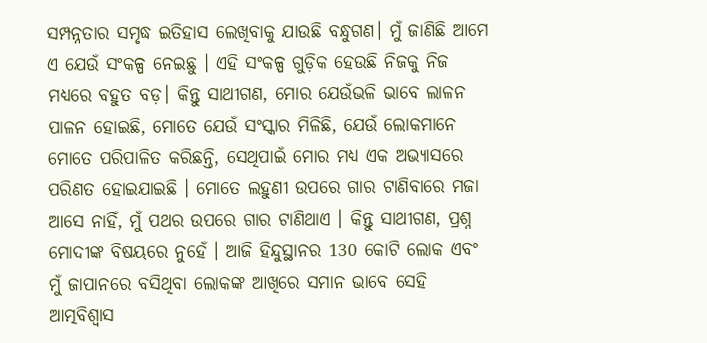ସମ୍ପନ୍ନତାର ସମୃଦ୍ଧ ଇତିହାସ ଲେଖିବାକୁ ଯାଉଛି ବନ୍ଧୁଗଣ। ମୁଁ ଜାଣିଛି ଆମେ ଏ ଯେଉଁ ସଂକଳ୍ପ ନେଇଛୁ । ଏହି ସଂକଳ୍ପ ଗୁଡ଼ିକ ହେଉଛି ନିଜକୁ ନିଜ ମଧ୍ୟରେ ବହୁତ ବଡ଼। କିନ୍ତୁ ସାଥୀଗଣ, ମୋର ଯେଉଁଭଳି ଭାବେ ଲାଳନ ପାଳନ ହୋଇଛି, ମୋତେ ଯେଉଁ ସଂସ୍କାର ମିଳିଛି, ଯେଉଁ ଲୋକମାନେ ମୋତେ ପରିପାଳିତ କରିଛନ୍ତି, ସେଥିପାଇଁ ମୋର ମଧ୍ୟ ଏକ ଅଭ୍ୟାସରେ ପରିଣତ ହୋଇଯାଇଛି । ମୋତେ ଲହୁଣୀ ଉପରେ ଗାର ଟାଣିବାରେ ମଜା ଆସେ ନାହିଁ, ମୁଁ ପଥର ଉପରେ ଗାର ଟାଣିଥାଏ । କିନ୍ତୁ ସାଥୀଗଣ, ପ୍ରଶ୍ନ ମୋଦୀଙ୍କ ବିଷୟରେ ନୁହେଁ । ଆଜି ହିନ୍ଦୁସ୍ଥାନର 130 କୋଟି ଲୋକ ଏବଂ ମୁଁ ଜାପାନରେ ବସିଥିବା ଲୋକଙ୍କ ଆଖିରେ ସମାନ ଭାବେ ସେହି ଆତ୍ମବିଶ୍ବାସ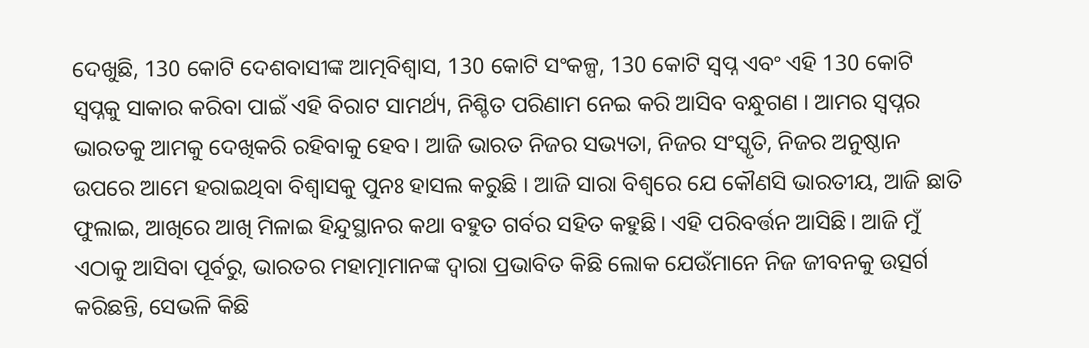ଦେଖୁଛି, 130 କୋଟି ଦେଶବାସୀଙ୍କ ଆତ୍ମବିଶ୍ୱାସ, 130 କୋଟି ସଂକଳ୍ପ, 130 କୋଟି ସ୍ବପ୍ନ ଏବଂ ଏହି 130 କୋଟି ସ୍ବପ୍ନକୁ ସାକାର କରିବା ପାଇଁ ଏହି ବିରାଟ ସାମର୍ଥ୍ୟ, ନିଶ୍ଚିତ ପରିଣାମ ନେଇ କରି ଆସିବ ବନ୍ଧୁଗଣ । ଆମର ସ୍ୱପ୍ନର ଭାରତକୁ ଆମକୁ ଦେଖିକରି ରହିବାକୁ ହେବ। ଆଜି ଭାରତ ନିଜର ସଭ୍ୟତା, ନିଜର ସଂସ୍କୃତି, ନିଜର ଅନୁଷ୍ଠାନ ଉପରେ ଆମେ ହରାଇଥିବା ବିଶ୍ୱାସକୁ ପୁନଃ ହାସଲ କରୁଛି । ଆଜି ସାରା ବିଶ୍ବରେ ଯେ କୌଣସି ଭାରତୀୟ, ଆଜି ଛାତି ଫୁଲାଇ, ଆଖିରେ ଆଖି ମିଳାଇ ହିନ୍ଦୁସ୍ଥାନର କଥା ବହୁତ ଗର୍ବର ସହିତ କହୁଛି। ଏହି ପରିବର୍ତ୍ତନ ଆସିଛି। ଆଜି ମୁଁ ଏଠାକୁ ଆସିବା ପୂର୍ବରୁ, ଭାରତର ମହାତ୍ମାମାନଙ୍କ ଦ୍ବାରା ପ୍ରଭାବିତ କିଛି ଲୋକ ଯେଉଁମାନେ ନିଜ ଜୀବନକୁ ଉତ୍ସର୍ଗ କରିଛନ୍ତି, ସେଭଳି କିଛି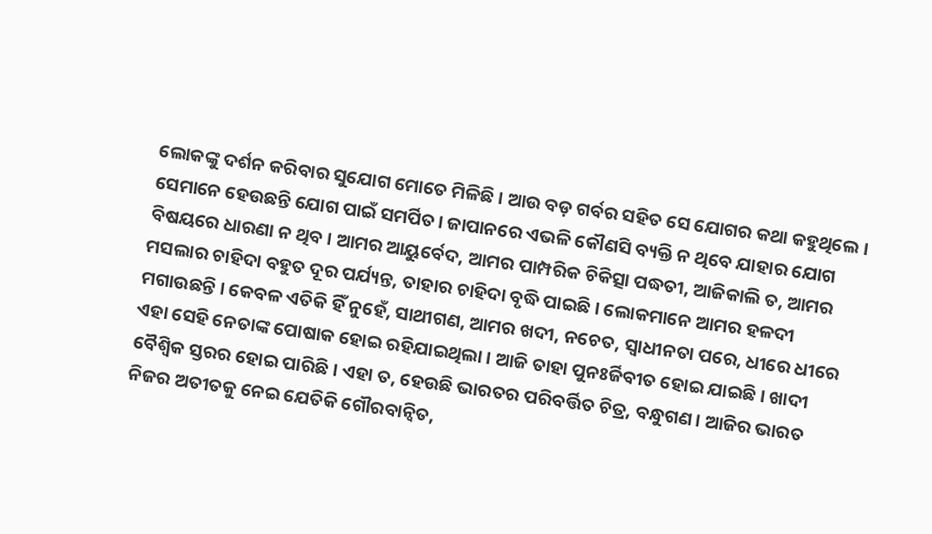ଲୋକଙ୍କୁ ଦର୍ଶନ କରିବାର ସୁଯୋଗ ମୋତେ ମିଳିଛି । ଆଉ ବଡ଼ ଗର୍ବର ସହିତ ସେ ଯୋଗର କଥା କହୁଥିଲେ । ସେମାନେ ହେଉଛନ୍ତି ଯୋଗ ପାଇଁ ସମର୍ପିତ। ଜାପାନରେ ଏଭଳି କୌଣସି ବ୍ୟକ୍ତି ନ ଥିବେ ଯାହାର ଯୋଗ ବିଷୟରେ ଧାରଣା ନ ଥିବ। ଆମର ଆୟୁର୍ବେଦ, ଆମର ପାମ୍ପରିକ ଚିକିତ୍ସା ପଦ୍ଧତୀ, ଆଜିକାଲି ତ, ଆମର ମସଲାର ଚାହିଦା ବହୁତ ଦୂର ପର୍ଯ୍ୟନ୍ତ, ତାହାର ଚାହିଦା ବୃଦ୍ଧି ପାଇଛି। ଲୋକମାନେ ଆମର ହଳଦୀ ମଗାଉଛନ୍ତି । କେବଳ ଏତିକି ହିଁ ନୁହେଁ, ସାଥୀଗଣ, ଆମର ଖଦୀ, ନଚେତ, ସ୍ବାଧୀନତା ପରେ, ଧୀରେ ଧୀରେ ଏହା ସେହି ନେତାଙ୍କ ପୋଷାକ ହୋଇ ରହିଯାଇଥିଲା । ଆଜି ତାହା ପୁନଃର୍ଜିବୀତ ହୋଇ ଯାଇଛି। ଖାଦୀ ବୈଶ୍ବିକ ସ୍ତରର ହୋଇ ପାରିଛି। ଏହା ତ, ହେଉଛି ଭାରତର ପରିବର୍ତ୍ତିତ ଚିତ୍ର, ବନ୍ଧୁଗଣ। ଆଜିର ଭାରତ ନିଜର ଅତୀତକୁ ନେଇ ଯେତିକି ଗୌରବାନ୍ବିତ,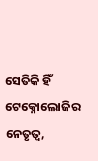ସେତିକି ହିଁ ଟେକ୍ନୋଲୋଜିର ନେତୃତ୍ୱ,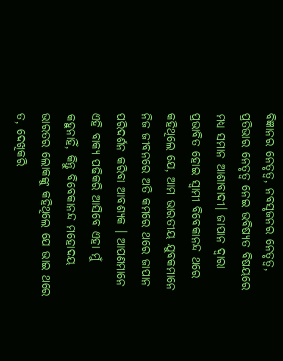ବିଜ୍ଞାନର ନେତୃତ୍ୱ, ନବସୃଜନର ନେତୃତ୍ୱ, ପ୍ରତିଭାର ନେତୃତ୍ୱ ନେଇ ଭବିଷ୍ୟତ ବିଷୟରେ ମଧ୍ୟ ସମାନ ଆଶାବାଦୀ। ଜାପାନ ଦ୍ୱାରା ପ୍ରଭାବିତ ହୋଇ ସ୍ବାମୀ ବିବେକାନନ୍ଦ ଥରେ କହିଥିଲେ ଯେ, ଆମ ଭାରତୀୟ ଯୁବକମାନେ ନିଜ ଜୀବନରେ ଅତି କମରେ ଥରେ ଜାପାନ ପରିଦର୍ଶନ କରିବା ଆବଶ୍ୟକ । ଆପଣମାନେ ଏହି ବାକ୍ୟ ପଢିକରି ଆସିବେ ଏହା ମୁଁ କହୁନାହିଁ, କିନ୍ତୁ ବିବେକାନନ୍ଦ ମହୋଦୟ ଭାରତର ଲୋକଙ୍କୁ କହିଥିଲେ ଯେ ଭାଇ ଥରେ ତ, ଦେଖିକରି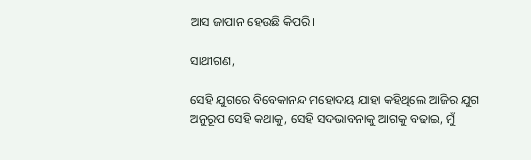ଆସ ଜାପାନ ହେଉଛି କିପରି।

ସାଥୀଗଣ,

ସେହି ଯୁଗରେ ବିବେକାନନ୍ଦ ମହୋଦୟ ଯାହା କହିଥିଲେ ଆଜିର ଯୁଗ ଅନୁରୂପ ସେହି କଥାକୁ, ସେହି ସଦଭାବନାକୁ ଆଗକୁ ବଢାଇ, ମୁଁ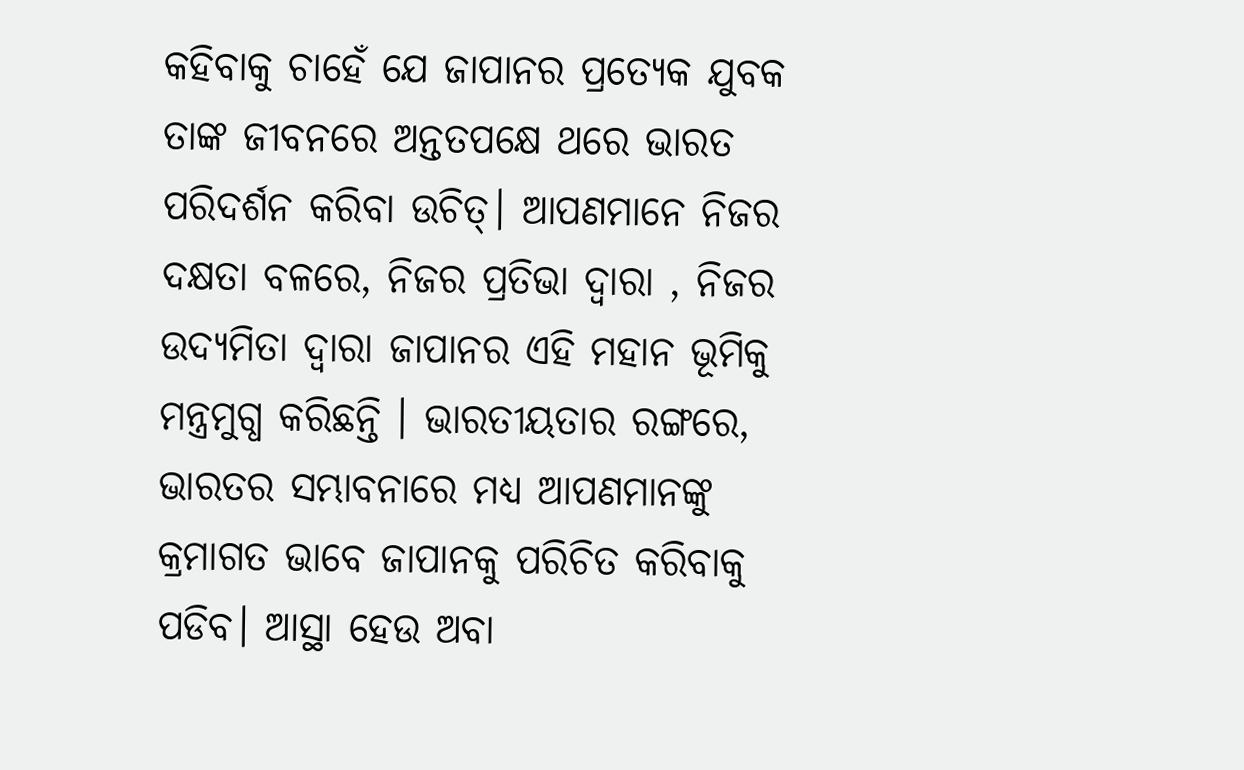କହିବାକୁ ଚାହେଁ ଯେ ଜାପାନର ପ୍ରତ୍ୟେକ ଯୁବକ ତାଙ୍କ ଜୀବନରେ ଅନ୍ତତପକ୍ଷେ ଥରେ ଭାରତ ପରିଦର୍ଶନ କରିବା ଉଚିତ୍। ଆପଣମାନେ ନିଜର ଦକ୍ଷତା ବଳରେ, ନିଜର ପ୍ରତିଭା ଦ୍ବାରା , ନିଜର ଉଦ୍ୟମିତା ଦ୍ବାରା ଜାପାନର ଏହି ମହାନ ଭୂମିକୁ ମନ୍ତ୍ରମୁଗ୍ଧ କରିଛନ୍ତି । ଭାରତୀୟତାର ରଙ୍ଗରେ, ଭାରତର ସମ୍ଭାବନାରେ ମଧ୍ୟ ଆପଣମାନଙ୍କୁ କ୍ରମାଗତ ଭାବେ ଜାପାନକୁ ପରିଚିତ କରିବାକୁ ପଡିବ। ଆସ୍ଥା ହେଉ ଅବା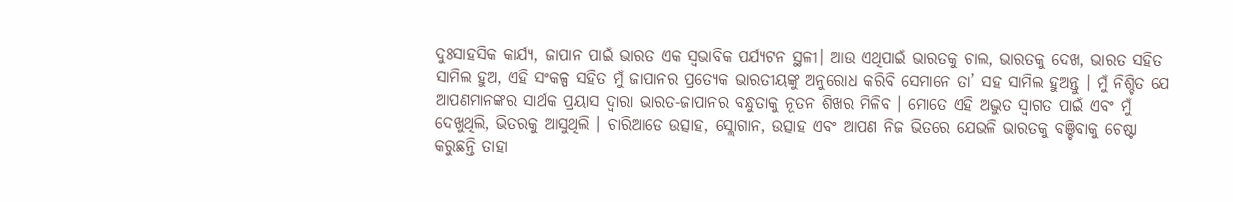ଦୁଃସାହସିକ କାର୍ଯ୍ୟ, ଜାପାନ ପାଇଁ ଭାରତ ଏକ ସ୍ବଭାବିକ ପର୍ଯ୍ୟଟନ ସ୍ଥଳୀ। ଆଉ ଏଥିପାଇଁ ଭାରତକୁ ଚାଲ, ଭାରତକୁ ଦେଖ, ଭାରତ ସହିତ ସାମିଲ ହୁଅ, ଏହି ସଂକଳ୍ପ ସହିତ ମୁଁ ଜାପାନର ପ୍ରତ୍ୟେକ ଭାରତୀୟଙ୍କୁ ଅନୁରୋଧ କରିବି ସେମାନେ ତା’ ସହ ସାମିଲ ହୁଅନ୍ତୁ । ମୁଁ ନିଶ୍ଚିତ ଯେ ଆପଣମାନଙ୍କର ସାର୍ଥକ ପ୍ରୟାସ ଦ୍ବାରା ଭାରତ-ଜାପାନର ବନ୍ଧୁତାକୁ ନୂତନ ଶିଖର ମିଳିବ । ମୋତେ ଏହି ଅଦ୍ଭୁତ ସ୍ୱାଗତ ପାଇଁ ଏବଂ ମୁଁ ଦେଖୁଥିଲି, ଭିତରକୁ ଆସୁଥିଲି । ଚାରିଆଡେ ଉତ୍ସାହ, ସ୍ଲୋଗାନ, ଉତ୍ସାହ ଏବଂ ଆପଣ ନିଜ ଭିତରେ ଯେଭଳି ଭାରତକୁ ବଞ୍ଚିବାକୁ ଚେଷ୍ଟା କରୁଛନ୍ତି ତାହା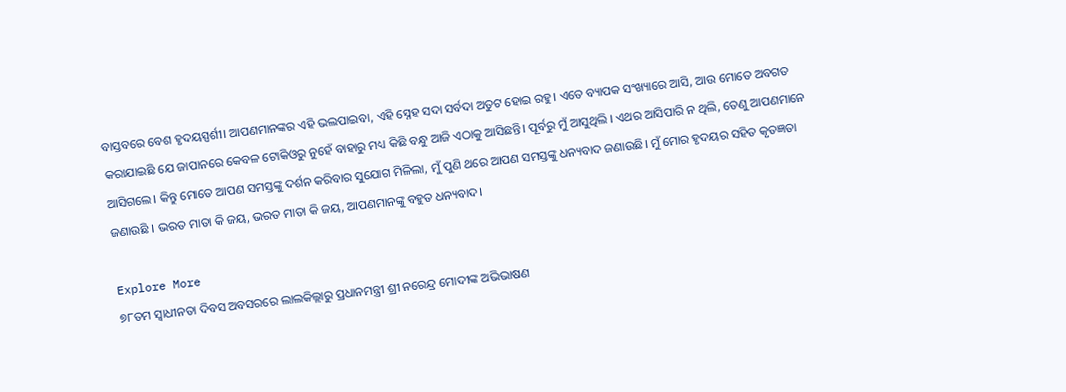ବାସ୍ତବରେ ବେଶ ହୃଦୟସ୍ପର୍ଶୀ। ଆପଣମାନଙ୍କର ଏହି ଭଲପାଇବା, ଏହି ସ୍ନେହ ସଦା ସର୍ବଦା ଅତୁଟ ହୋଇ ରହୁ। ଏତେ ବ୍ୟାପକ ସଂଖ୍ୟାରେ ଆସି, ଆଉ ମୋତେ ଅବଗତ କରାଯାଇଛି ଯେ ଜାପାନରେ କେବଳ ଟୋକିଓରୁ ନୁହେଁ ବାହାରୁ ମଧ୍ୟ କିଛି ବନ୍ଧୁ ଆଜି ଏଠାକୁ ଆସିଛନ୍ତି। ପୂର୍ବରୁ ମୁଁ ଆସୁଥିଲି । ଏଥର ଆସିପାରି ନ ଥିଲି, ତେଣୁ ଆପଣମାନେ ଆସିଗଲେ। କିନ୍ତୁ ମୋତେ ଆପଣ ସମସ୍ତଙ୍କୁ ଦର୍ଶନ କରିବାର ସୁଯୋଗ ମିଳିଲା, ମୁଁ ପୁଣି ଥରେ ଆପଣ ସମସ୍ତଙ୍କୁ ଧନ୍ୟବାଦ ଜଣାଉଛି। ମୁଁ ମୋର ହୃଦୟର ସହିତ କୃତଜ୍ଞତା ଜଣାଉଛି । ଭରତ ମାତା କି ଜୟ, ଭରତ ମାତା କି ଜୟ, ଆପଣମାନଙ୍କୁ ବହୁତ ଧନ୍ୟବାଦ।

Explore More
୭୮ତମ ସ୍ୱାଧୀନତା ଦିବସ ଅବସରରେ ଲାଲକିଲ୍ଲାରୁ ପ୍ରଧାନମନ୍ତ୍ରୀ ଶ୍ରୀ ନରେନ୍ଦ୍ର ମୋଦୀଙ୍କ ଅଭିଭାଷଣ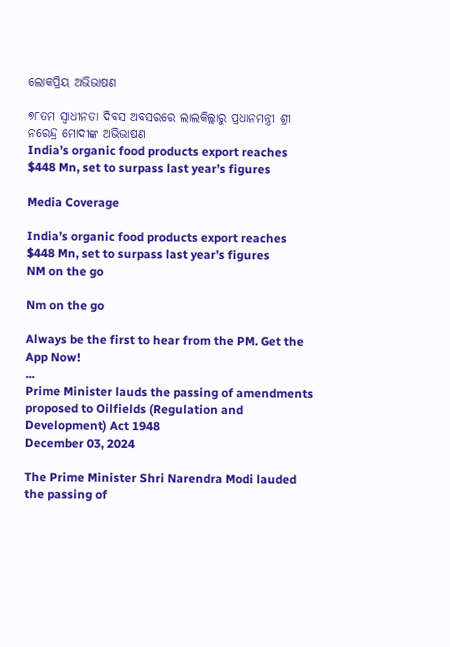ଲୋକପ୍ରିୟ ଅଭିଭାଷଣ

୭୮ତମ ସ୍ୱାଧୀନତା ଦିବସ ଅବସରରେ ଲାଲକିଲ୍ଲାରୁ ପ୍ରଧାନମନ୍ତ୍ରୀ ଶ୍ରୀ ନରେନ୍ଦ୍ର ମୋଦୀଙ୍କ ଅଭିଭାଷଣ
India’s organic food products export reaches $448 Mn, set to surpass last year’s figures

Media Coverage

India’s organic food products export reaches $448 Mn, set to surpass last year’s figures
NM on the go

Nm on the go

Always be the first to hear from the PM. Get the App Now!
...
Prime Minister lauds the passing of amendments proposed to Oilfields (Regulation and Development) Act 1948
December 03, 2024

The Prime Minister Shri Narendra Modi lauded the passing of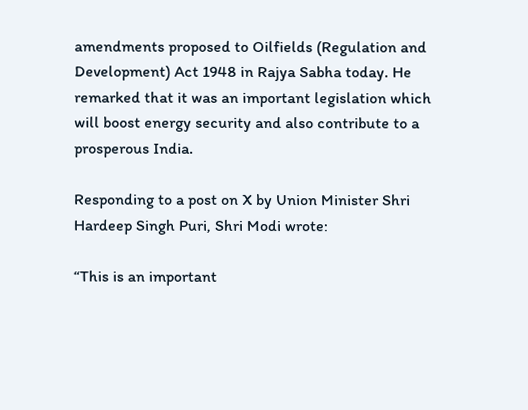amendments proposed to Oilfields (Regulation and Development) Act 1948 in Rajya Sabha today. He remarked that it was an important legislation which will boost energy security and also contribute to a prosperous India.

Responding to a post on X by Union Minister Shri Hardeep Singh Puri, Shri Modi wrote:

“This is an important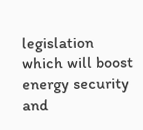legislation which will boost energy security and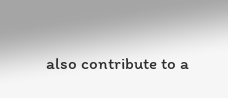also contribute to a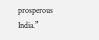prosperous India.”